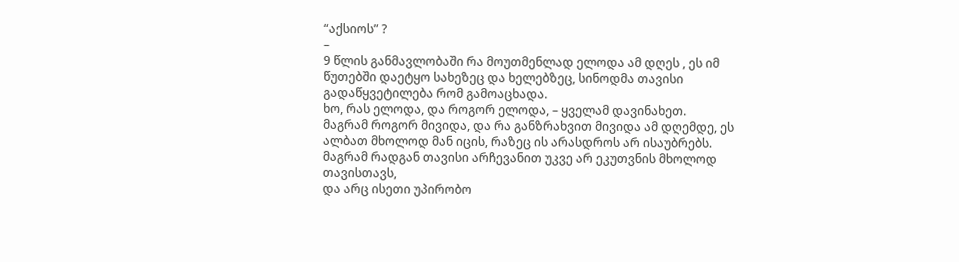“აქსიოს” ?
–
9 წლის განმავლობაში რა მოუთმენლად ელოდა ამ დღეს , ეს იმ წუთებში დაეტყო სახეზეც და ხელებზეც, სინოდმა თავისი გადაწყვეტილება რომ გამოაცხადა.
ხო, რას ელოდა, და როგორ ელოდა, – ყველამ დავინახეთ.
მაგრამ როგორ მივიდა, და რა განზრახვით მივიდა ამ დღემდე, ეს ალბათ მხოლოდ მან იცის, რაზეც ის არასდროს არ ისაუბრებს.
მაგრამ რადგან თავისი არჩევანით უკვე არ ეკუთვნის მხოლოდ თავისთავს,
და არც ისეთი უპირობო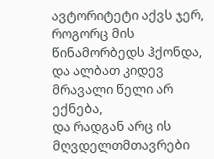ავტორიტეტი აქვს ჯერ, როგორც მის წინამორბედს ჰქონდა, და ალბათ კიდევ მრავალი წელი არ ექნება,
და რადგან არც ის მღვდელთმთავრები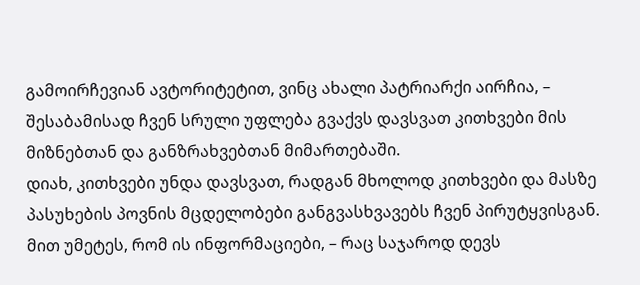გამოირჩევიან ავტორიტეტით, ვინც ახალი პატრიარქი აირჩია, – შესაბამისად ჩვენ სრული უფლება გვაქვს დავსვათ კითხვები მის მიზნებთან და განზრახვებთან მიმართებაში.
დიახ, კითხვები უნდა დავსვათ, რადგან მხოლოდ კითხვები და მასზე პასუხების პოვნის მცდელობები განგვასხვავებს ჩვენ პირუტყვისგან.
მით უმეტეს, რომ ის ინფორმაციები, – რაც საჯაროდ დევს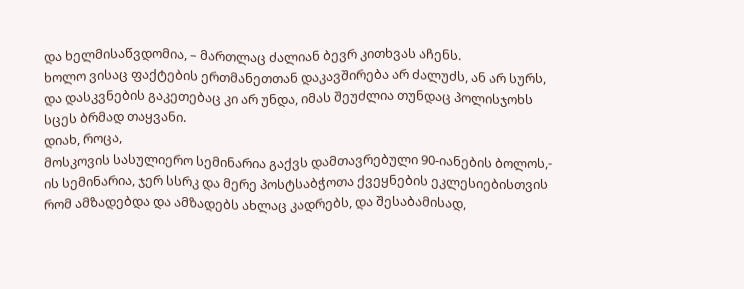და ხელმისაწვდომია, – მართლაც ძალიან ბევრ კითხვას აჩენს.
ხოლო ვისაც ფაქტების ერთმანეთთან დაკავშირება არ ძალუძს, ან არ სურს, და დასკვნების გაკეთებაც კი არ უნდა, იმას შეუძლია თუნდაც პოლისჯოხს სცეს ბრმად თაყვანი.
დიახ, როცა,
მოსკოვის სასულიერო სემინარია გაქვს დამთავრებული 90-იანების ბოლოს,-
ის სემინარია, ჯერ სსრკ და მერე პოსტსაბჭოთა ქვეყნების ეკლესიებისთვის რომ ამზადებდა და ამზადებს ახლაც კადრებს, და შესაბამისად,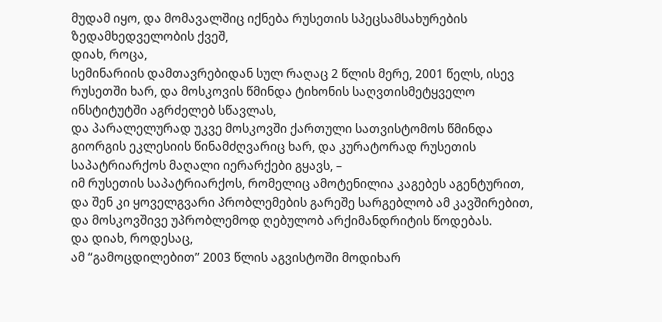მუდამ იყო, და მომავალშიც იქნება რუსეთის სპეცსამსახურების ზედამხედველობის ქვეშ,
დიახ, როცა,
სემინარიის დამთავრებიდან სულ რაღაც 2 წლის მერე, 2001 წელს, ისევ რუსეთში ხარ, და მოსკოვის წმინდა ტიხონის საღვთისმეტყველო ინსტიტუტში აგრძელებ სწავლას,
და პარალელურად უკვე მოსკოვში ქართული სათვისტომოს წმინდა გიორგის ეკლესიის წინამძღვარიც ხარ, და კურატორად რუსეთის საპატრიარქოს მაღალი იერარქები გყავს, –
იმ რუსეთის საპატრიარქოს, რომელიც ამოტენილია კაგებეს აგენტურით, და შენ კი ყოველგვარი პრობლემების გარეშე სარგებლობ ამ კავშირებით, და მოსკოვშივე უპრობლემოდ ღებულობ არქიმანდრიტის წოდებას.
და დიახ, როდესაც,
ამ “გამოცდილებით” 2003 წლის აგვისტოში მოდიხარ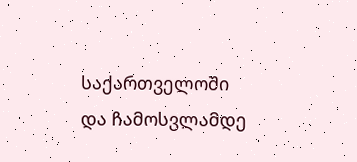საქართველოში და ჩამოსვლამდე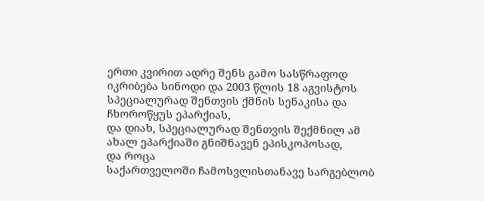ერთი კვირით ადრე შენს გამო სასწრაფოდ იკრიბება სინოდი და 2003 წლის 18 აგვისტოს სპეციალურად შენთვის ქმნის სენაკისა და ჩხოროწყუს ეპარქიას,
და დიახ, სპეციალურად შენთვის შექმნილ ამ ახალ ეპარქიაში გნიშნავენ ეპისკოპოსად,
და როცა
საქართველოში ჩამოსვლისთანავე სარგებლობ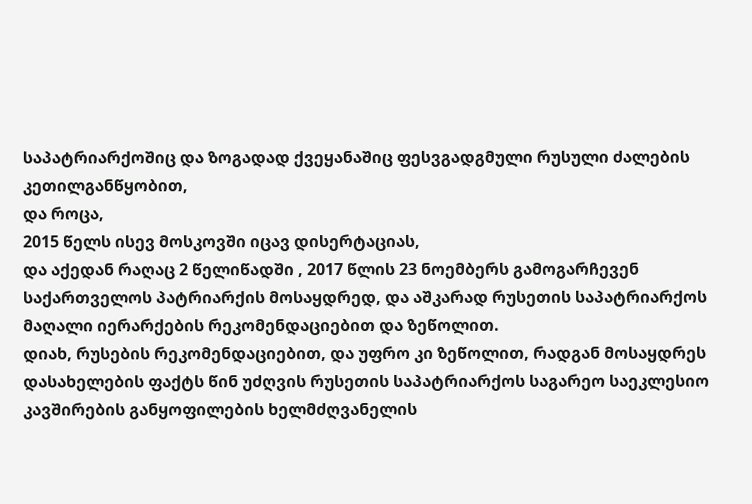საპატრიარქოშიც და ზოგადად ქვეყანაშიც ფესვგადგმული რუსული ძალების კეთილგანწყობით,
და როცა,
2015 წელს ისევ მოსკოვში იცავ დისერტაციას,
და აქედან რაღაც 2 წელიწადში , 2017 წლის 23 ნოემბერს გამოგარჩევენ საქართველოს პატრიარქის მოსაყდრედ, და აშკარად რუსეთის საპატრიარქოს მაღალი იერარქების რეკომენდაციებით და ზეწოლით.
დიახ, რუსების რეკომენდაციებით, და უფრო კი ზეწოლით, რადგან მოსაყდრეს დასახელების ფაქტს წინ უძღვის რუსეთის საპატრიარქოს საგარეო საეკლესიო კავშირების განყოფილების ხელმძღვანელის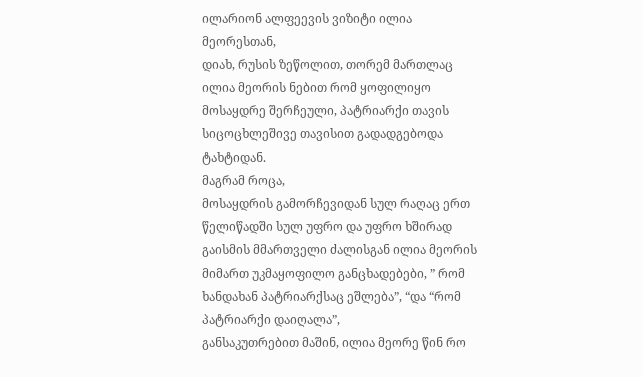ილარიონ ალფეევის ვიზიტი ილია მეორესთან,
დიახ, რუსის ზეწოლით, თორემ მართლაც ილია მეორის ნებით რომ ყოფილიყო მოსაყდრე შერჩეული, პატრიარქი თავის სიცოცხლეშივე თავისით გადადგებოდა ტახტიდან.
მაგრამ როცა,
მოსაყდრის გამორჩევიდან სულ რაღაც ერთ წელიწადში სულ უფრო და უფრო ხშირად გაისმის მმართველი ძალისგან ილია მეორის მიმართ უკმაყოფილო განცხადებები, ” რომ ხანდახან პატრიარქსაც ეშლება”, “და “რომ პატრიარქი დაიღალა”,
განსაკუთრებით მაშინ, ილია მეორე წინ რო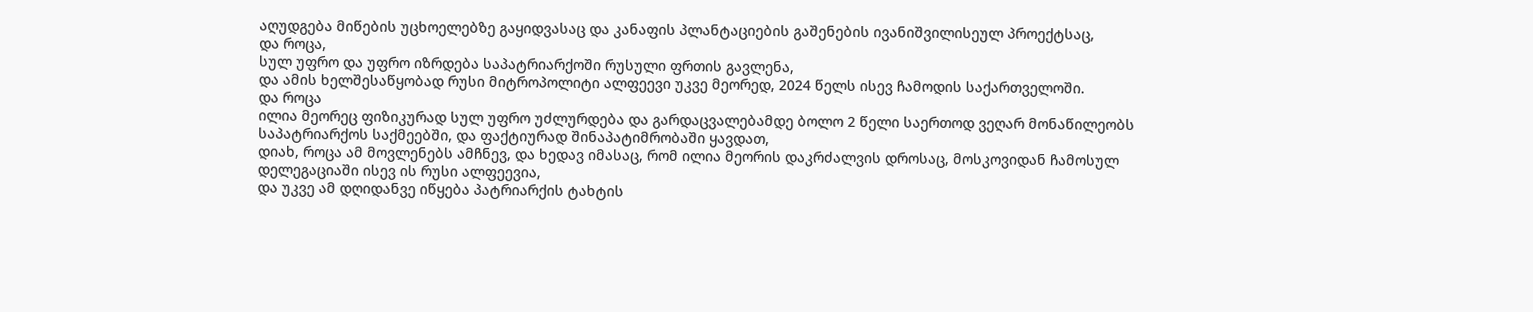აღუდგება მიწების უცხოელებზე გაყიდვასაც და კანაფის პლანტაციების გაშენების ივანიშვილისეულ პროექტსაც,
და როცა,
სულ უფრო და უფრო იზრდება საპატრიარქოში რუსული ფრთის გავლენა,
და ამის ხელშესაწყობად რუსი მიტროპოლიტი ალფეევი უკვე მეორედ, 2024 წელს ისევ ჩამოდის საქართველოში.
და როცა
ილია მეორეც ფიზიკურად სულ უფრო უძლურდება და გარდაცვალებამდე ბოლო 2 წელი საერთოდ ვეღარ მონაწილეობს საპატრიარქოს საქმეებში, და ფაქტიურად შინაპატიმრობაში ყავდათ,
დიახ, როცა ამ მოვლენებს ამჩნევ, და ხედავ იმასაც, რომ ილია მეორის დაკრძალვის დროსაც, მოსკოვიდან ჩამოსულ დელეგაციაში ისევ ის რუსი ალფეევია,
და უკვე ამ დღიდანვე იწყება პატრიარქის ტახტის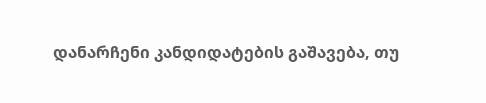დანარჩენი კანდიდატების გაშავება, თუ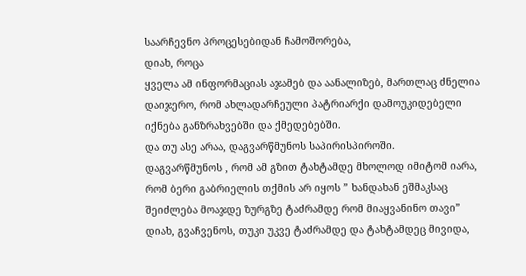საარჩევნო პროცესებიდან ჩამოშორება,
დიახ, როცა
ყველა ამ ინფორმაციას აჯამებ და აანალიზებ, მართლაც ძნელია დაიჯერო, რომ ახლადარჩეული პატრიარქი დამოუკიდებელი იქნება განზრახვებში და ქმედებებში.
და თუ ასე არაა, დაგვარწმუნოს საპირისპიროში.
დაგვარწმუნოს , რომ ამ გზით ტახტამდე მხოლოდ იმიტომ იარა, რომ ბერი გაბრიელის თქმის არ იყოს ” ხანდახან ეშმაკსაც შეიძლება მოაჯდე ზურგზე ტაძრამდე რომ მიაყვანინო თავი”
დიახ, გვაჩვენოს, თუკი უკვე ტაძრამდე და ტახტამდეც მივიდა,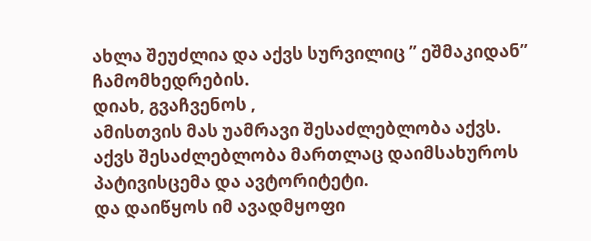ახლა შეუძლია და აქვს სურვილიც ” ეშმაკიდან” ჩამომხედრების.
დიახ, გვაჩვენოს ,
ამისთვის მას უამრავი შესაძლებლობა აქვს.
აქვს შესაძლებლობა მართლაც დაიმსახუროს პატივისცემა და ავტორიტეტი.
და დაიწყოს იმ ავადმყოფი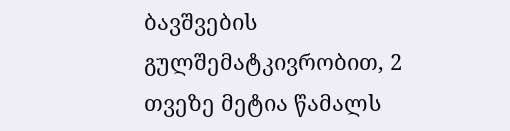ბავშვების გულშემატკივრობით, 2 თვეზე მეტია წამალს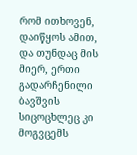რომ ითხოვენ,
დაიწყოს ამით,
და თუნდაც მის მიერ, ერთი გადარჩენილი ბავშვის სიცოცხლეც კი მოგვცემს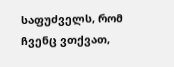საფუძველს, რომ ჩვენც ვთქვათ,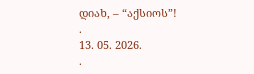დიახ, – “აქსიოს”!
.
13. 05. 2026.
.